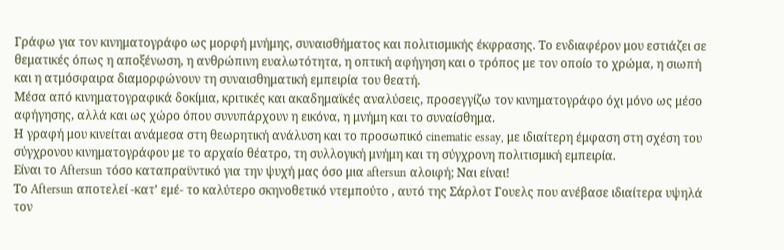Γράφω για τον κινηματογράφο ως μορφή μνήμης, συναισθήματος και πολιτισμικής έκφρασης. Το ενδιαφέρον μου εστιάζει σε θεματικές όπως η αποξένωση, η ανθρώπινη ευαλωτότητα, η οπτική αφήγηση και ο τρόπος με τον οποίο το χρώμα, η σιωπή και η ατμόσφαιρα διαμορφώνουν τη συναισθηματική εμπειρία του θεατή.
Μέσα από κινηματογραφικά δοκίμια, κριτικές και ακαδημαϊκές αναλύσεις, προσεγγίζω τον κινηματογράφο όχι μόνο ως μέσο αφήγησης, αλλά και ως χώρο όπου συνυπάρχουν η εικόνα, η μνήμη και το συναίσθημα.
Η γραφή μου κινείται ανάμεσα στη θεωρητική ανάλυση και το προσωπικό cinematic essay, με ιδιαίτερη έμφαση στη σχέση του σύγχρονου κινηματογράφου με το αρχαίο θέατρο, τη συλλογική μνήμη και τη σύγχρονη πολιτισμική εμπειρία.
Είναι το Aftersun τόσο καταπραϋντικό για την ψυχή μας όσο μια aftersun αλοιφή; Ναι είναι!
Το Aftersun αποτελεί -κατ’ εμέ- το καλύτερο σκηνοθετικό ντεμπούτο , αυτό της Σάρλοτ Γουελς που ανέβασε ιδιαίτερα υψηλά τον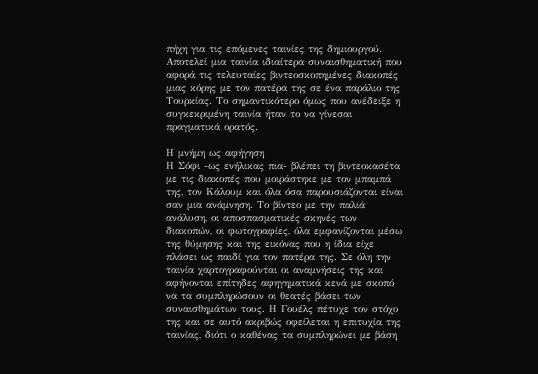πήχη για τις επόμενες ταινίες της δημιουργού. Αποτελεί μια ταινία ιδιαίτερα συναισθηματική που αφορά τις τελευταίες βιντεοσκοπημένες διακοπές μιας κόρης με τον πατέρα της σε ένα παράλιο της Τουρκίας. Το σημαντικότερο όμως που ανέδειξε η συγκεκριμένη ταινία ήταν το να γίνεσαι πραγματικά ορατός.

Η μνήμη ως αφήγηση
Η Σόφι -ως ενήλικας πια- βλέπει τη βιντεοκασέτα με τις διακοπές που μοιράστηκε με τον μπαμπά της, τον Κάλουμ και όλα όσα παρουσιάζονται είναι σαν μια ανάμνηση. Το βίντεο με την παλιά ανάλυση, οι αποσπασματικές σκηνές των διακοπών, οι φωτογραφίες, όλα εμφανίζονται μέσω της θύμησης και της εικόνας που η ίδια είχε πλάσει ως παιδί για τον πατέρα της. Σε όλη την ταινία χαρτογραφούνται οι αναμνήσεις της και αφήνονται επίτηδες αφηγηματικά κενά με σκοπό να τα συμπληρώσουν οι θεατές βάσει των συναισθημάτων τους. Η Γουέλς πέτυχε τον στόχο της και σε αυτό ακριβώς οφείλεται η επιτυχία της ταινίας, διότι ο καθένας τα συμπληρώνει με βάση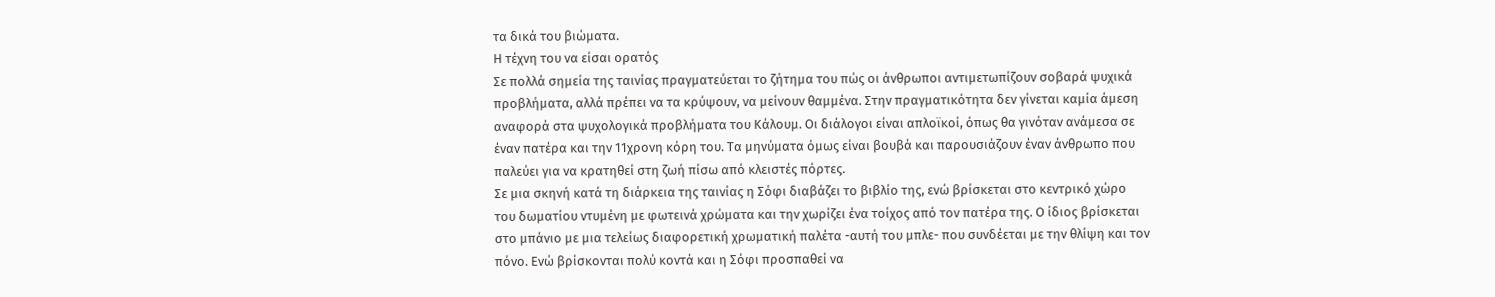τα δικά του βιώματα.
Η τέχνη του να είσαι ορατός
Σε πολλά σημεία της ταινίας πραγματεύεται το ζήτημα του πώς οι άνθρωποι αντιμετωπίζουν σοβαρά ψυχικά προβλήματα, αλλά πρέπει να τα κρύψουν, να μείνουν θαμμένα. Στην πραγματικότητα δεν γίνεται καμία άμεση αναφορά στα ψυχολογικά προβλήματα του Κάλουμ. Οι διάλογοι είναι απλοϊκοί, όπως θα γινόταν ανάμεσα σε έναν πατέρα και την 11χρονη κόρη του. Τα μηνύματα όμως είναι βουβά και παρουσιάζουν έναν άνθρωπο που παλεύει για να κρατηθεί στη ζωή πίσω από κλειστές πόρτες.
Σε μια σκηνή κατά τη διάρκεια της ταινίας η Σόφι διαβάζει το βιβλίο της, ενώ βρίσκεται στο κεντρικό χώρο του δωματίου ντυμένη με φωτεινά χρώματα και την χωρίζει ένα τοίχος από τον πατέρα της. Ο ίδιος βρίσκεται στο μπάνιο με μια τελείως διαφορετική χρωματική παλέτα -αυτή του μπλε- που συνδέεται με την θλίψη και τον πόνο. Ενώ βρίσκονται πολύ κοντά και η Σόφι προσπαθεί να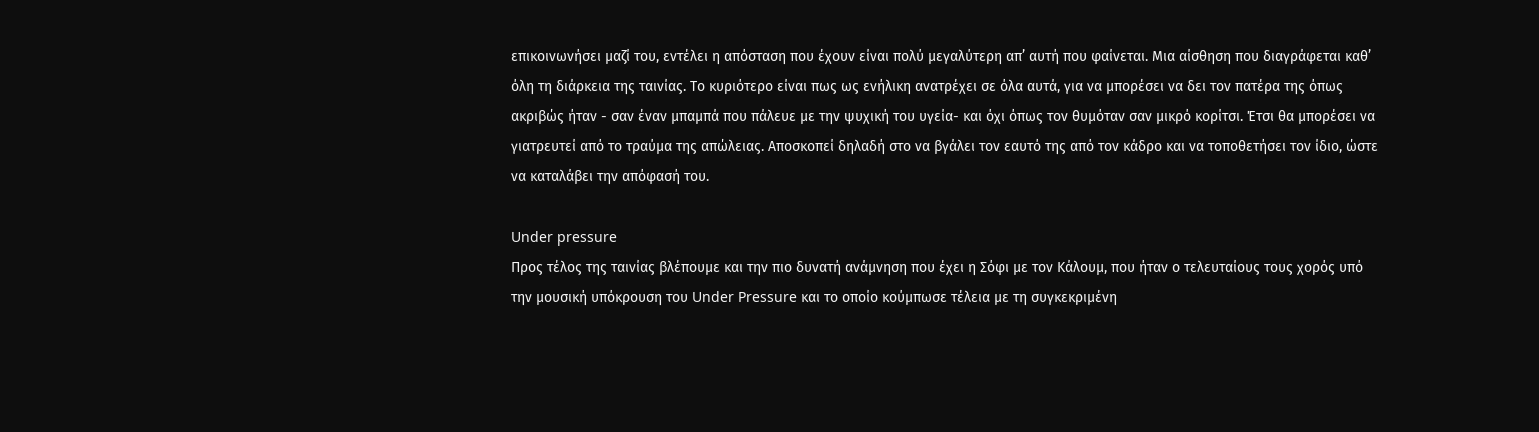επικοινωνήσει μαζί του, εντέλει η απόσταση που έχουν είναι πολύ μεγαλύτερη απ’ αυτή που φαίνεται. Μια αίσθηση που διαγράφεται καθ’ όλη τη διάρκεια της ταινίας. Το κυριότερο είναι πως ως ενήλικη ανατρέχει σε όλα αυτά, για να μπορέσει να δει τον πατέρα της όπως ακριβώς ήταν - σαν έναν μπαμπά που πάλευε με την ψυχική του υγεία- και όχι όπως τον θυμόταν σαν μικρό κορίτσι. Έτσι θα μπορέσει να γιατρευτεί από το τραύμα της απώλειας. Αποσκοπεί δηλαδή στο να βγάλει τον εαυτό της από τον κάδρο και να τοποθετήσει τον ίδιο, ώστε να καταλάβει την απόφασή του.

Under pressure
Προς τέλος της ταινίας βλέπουμε και την πιο δυνατή ανάμνηση που έχει η Σόφι με τον Κάλουμ, που ήταν ο τελευταίους τους χορός υπό την μουσική υπόκρουση του Under Pressure και το οποίο κούμπωσε τέλεια με τη συγκεκριμένη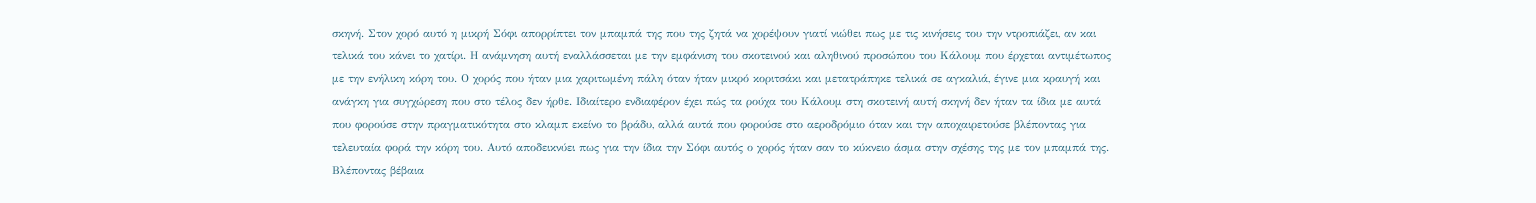σκηνή. Στον χορό αυτό η μικρή Σόφι απορρίπτει τον μπαμπά της που της ζητά να χορέψουν γιατί νιώθει πως με τις κινήσεις του την ντροπιάζει, αν και τελικά του κάνει το χατίρι. Η ανάμνηση αυτή εναλλάσσεται με την εμφάνιση του σκοτεινού και αληθινού προσώπου του Κάλουμ που έρχεται αντιμέτωπος με την ενήλικη κόρη του. Ο χορός που ήταν μια χαριτωμένη πάλη όταν ήταν μικρό κοριτσάκι και μετατράπηκε τελικά σε αγκαλιά, έγινε μια κραυγή και ανάγκη για συγχώρεση που στο τέλος δεν ήρθε. Ιδιαίτερο ενδιαφέρον έχει πώς τα ρούχα του Κάλουμ στη σκοτεινή αυτή σκηνή δεν ήταν τα ίδια με αυτά που φορούσε στην πραγματικότητα στο κλαμπ εκείνο το βράδυ, αλλά αυτά που φορούσε στο αεροδρόμιο όταν και την αποχαιρετούσε βλέποντας για τελευταία φορά την κόρη του. Αυτό αποδεικνύει πως για την ίδια την Σόφι αυτός ο χορός ήταν σαν το κύκνειο άσμα στην σχέσης της με τον μπαμπά της.
Βλέποντας βέβαια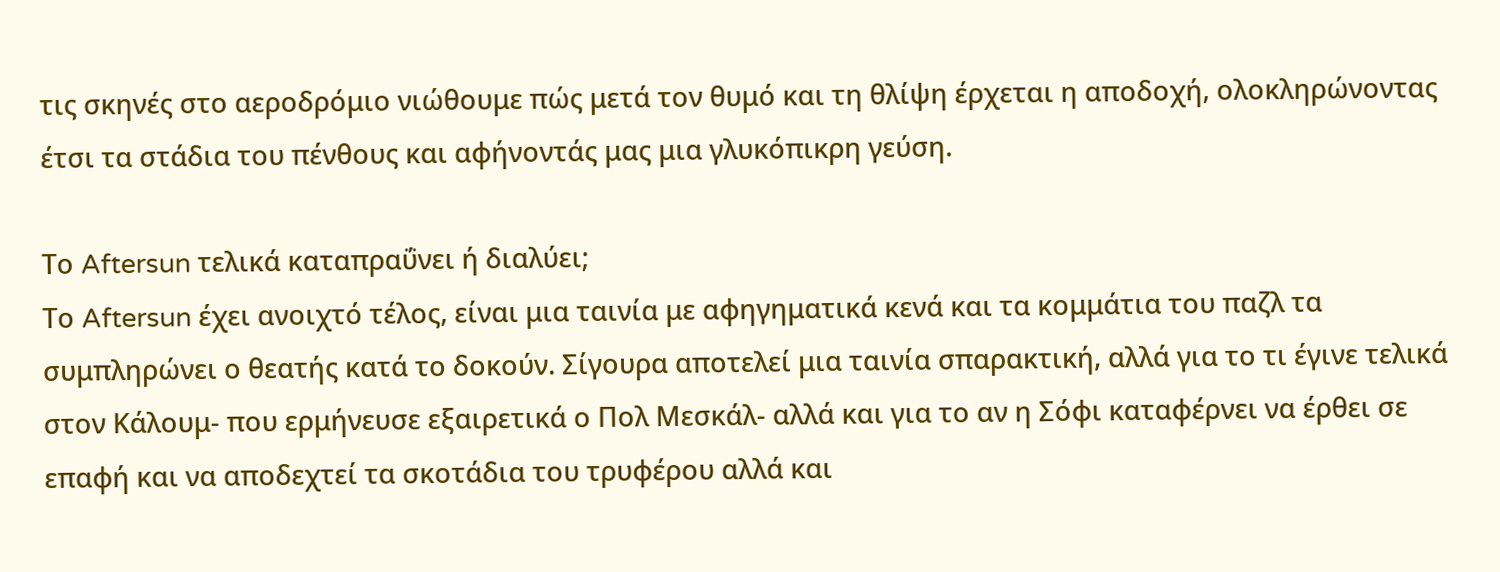τις σκηνές στο αεροδρόμιο νιώθουμε πώς μετά τον θυμό και τη θλίψη έρχεται η αποδοχή, ολοκληρώνοντας έτσι τα στάδια του πένθους και αφήνοντάς μας μια γλυκόπικρη γεύση.

Το Aftersun τελικά καταπραΰνει ή διαλύει;
Το Aftersun έχει ανοιχτό τέλος, είναι μια ταινία με αφηγηματικά κενά και τα κομμάτια του παζλ τα συμπληρώνει ο θεατής κατά το δοκούν. Σίγουρα αποτελεί μια ταινία σπαρακτική, αλλά για το τι έγινε τελικά στον Κάλουμ- που ερμήνευσε εξαιρετικά ο Πολ Μεσκάλ- αλλά και για το αν η Σόφι καταφέρνει να έρθει σε επαφή και να αποδεχτεί τα σκοτάδια του τρυφέρου αλλά και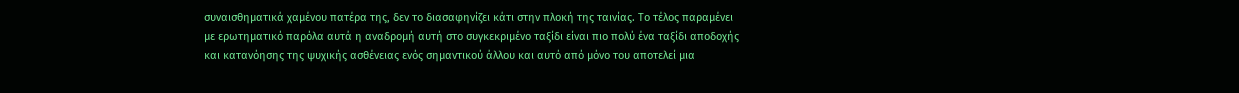συναισθηματικά χαμένου πατέρα της, δεν το διασαφηνίζει κάτι στην πλοκή της ταινίας. Το τέλος παραμένει με ερωτηματικό παρόλα αυτά η αναδρομή αυτή στο συγκεκριμένο ταξίδι είναι πιο πολύ ένα ταξίδι αποδοχής και κατανόησης της ψυχικής ασθένειας ενός σημαντικού άλλου και αυτό από μόνο του αποτελεί μια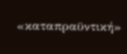«καταπραϋντική»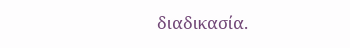διαδικασία.